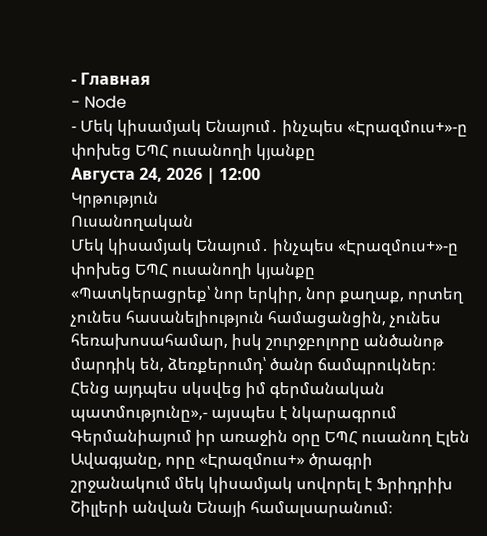- Главная
- Node
- Մեկ կիսամյակ Ենայում․ ինչպես «Էրազմուս+»-ը փոխեց ԵՊՀ ուսանողի կյանքը
Августа 24, 2026 | 12:00
Կրթություն
Ուսանողական
Մեկ կիսամյակ Ենայում․ ինչպես «Էրազմուս+»-ը փոխեց ԵՊՀ ուսանողի կյանքը
«Պատկերացրեք՝ նոր երկիր, նոր քաղաք, որտեղ չունես հասանելիություն համացանցին, չունես հեռախոսահամար, իսկ շուրջբոլորը անծանոթ մարդիկ են, ձեռքերումդ՝ ծանր ճամպրուկներ։ Հենց այդպես սկսվեց իմ գերմանական պատմությունը»,- այսպես է նկարագրում Գերմանիայում իր առաջին օրը ԵՊՀ ուսանող Էլեն Ավագյանը, որը «Էրազմուս+» ծրագրի շրջանակում մեկ կիսամյակ սովորել է Ֆրիդրիխ Շիլլերի անվան Ենայի համալսարանում։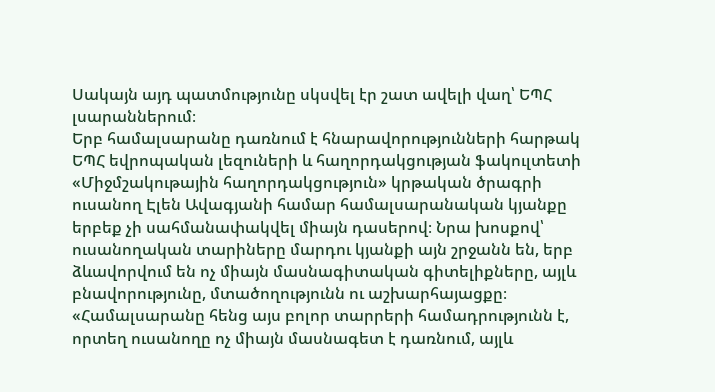Սակայն այդ պատմությունը սկսվել էր շատ ավելի վաղ՝ ԵՊՀ լսարաններում։
Երբ համալսարանը դառնում է հնարավորությունների հարթակ
ԵՊՀ եվրոպական լեզուների և հաղորդակցության ֆակուլտետի «Միջմշակութային հաղորդակցություն» կրթական ծրագրի ուսանող Էլեն Ավագյանի համար համալսարանական կյանքը երբեք չի սահմանափակվել միայն դասերով։ Նրա խոսքով՝ ուսանողական տարիները մարդու կյանքի այն շրջանն են, երբ ձևավորվում են ոչ միայն մասնագիտական գիտելիքները, այլև բնավորությունը, մտածողությունն ու աշխարհայացքը։
«Համալսարանը հենց այս բոլոր տարրերի համադրությունն է, որտեղ ուսանողը ոչ միայն մասնագետ է դառնում, այլև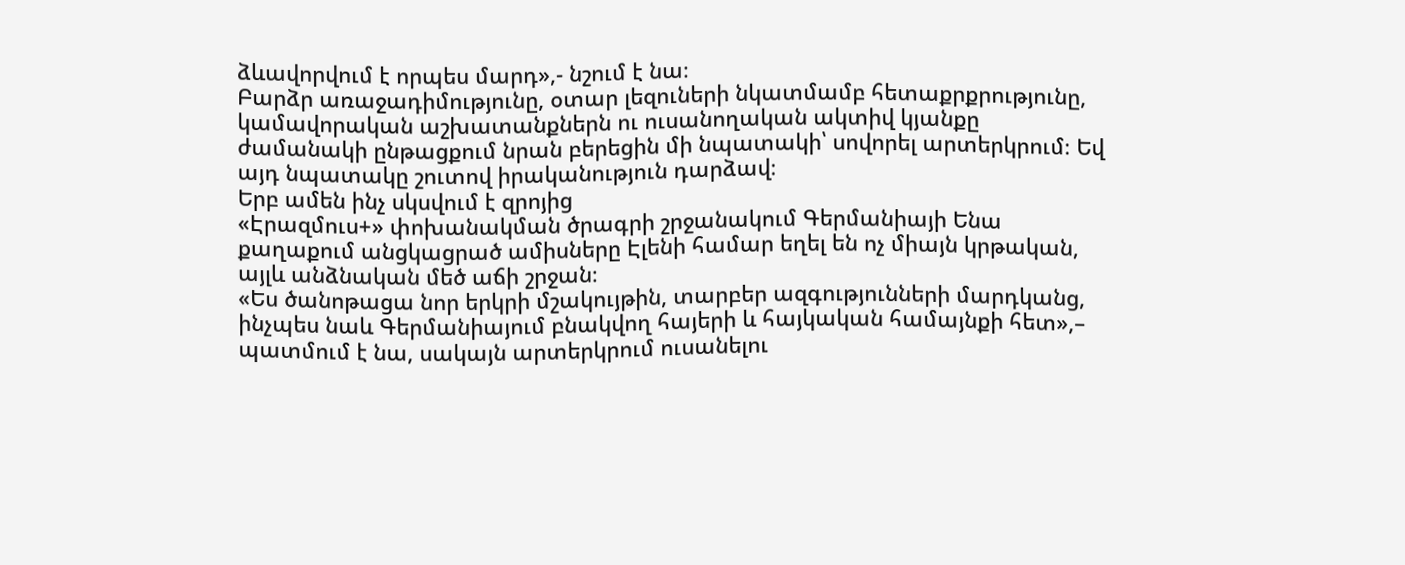ձևավորվում է որպես մարդ»,- նշում է նա։
Բարձր առաջադիմությունը, օտար լեզուների նկատմամբ հետաքրքրությունը, կամավորական աշխատանքներն ու ուսանողական ակտիվ կյանքը ժամանակի ընթացքում նրան բերեցին մի նպատակի՝ սովորել արտերկրում։ Եվ այդ նպատակը շուտով իրականություն դարձավ։
Երբ ամեն ինչ սկսվում է զրոյից
«Էրազմուս+» փոխանակման ծրագրի շրջանակում Գերմանիայի Ենա քաղաքում անցկացրած ամիսները Էլենի համար եղել են ոչ միայն կրթական, այլև անձնական մեծ աճի շրջան։
«Ես ծանոթացա նոր երկրի մշակույթին, տարբեր ազգությունների մարդկանց, ինչպես նաև Գերմանիայում բնակվող հայերի և հայկական համայնքի հետ»,– պատմում է նա, սակայն արտերկրում ուսանելու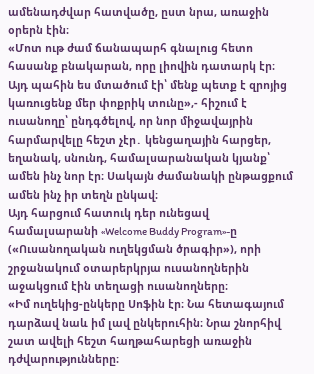ամենադժվար հատվածը, ըստ նրա, առաջին օրերն էին։
«Մոտ ութ ժամ ճանապարհ գնալուց հետո հասանք բնակարան, որը լիովին դատարկ էր։ Այդ պահին ես մտածում էի՝ մենք պետք է զրոյից կառուցենք մեր փոքրիկ տունը»,- հիշում է ուսանողը՝ ընդգծելով, որ նոր միջավայրին հարմարվելը հեշտ չէր․ կենցաղային հարցեր, եղանակ, սնունդ, համալսարանական կյանք՝ ամեն ինչ նոր էր։ Սակայն ժամանակի ընթացքում ամեն ինչ իր տեղն ընկավ։
Այդ հարցում հատուկ դեր ունեցավ համալսարանի «Welcome Buddy Program»-ը («Ուսանողական ուղեկցման ծրագիր»), որի շրջանակում օտարերկրյա ուսանողներին աջակցում էին տեղացի ուսանողները։
«Իմ ուղեկից-ընկերը Սոֆին էր։ Նա հետագայում դարձավ նաև իմ լավ ընկերուհին։ Նրա շնորհիվ շատ ավելի հեշտ հաղթահարեցի առաջին դժվարությունները։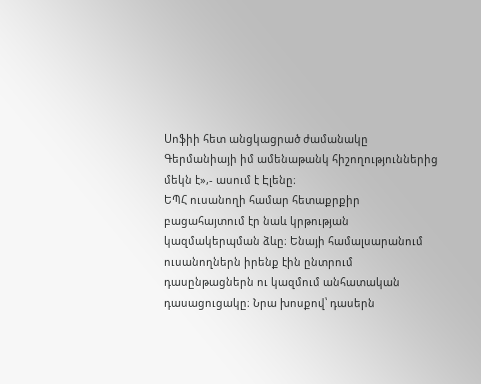Սոֆիի հետ անցկացրած ժամանակը Գերմանիայի իմ ամենաթանկ հիշողություններից մեկն է»,- ասում է Էլենը։
ԵՊՀ ուսանողի համար հետաքրքիր բացահայտում էր նաև կրթության կազմակերպման ձևը։ Ենայի համալսարանում ուսանողներն իրենք էին ընտրում դասընթացներն ու կազմում անհատական դասացուցակը։ Նրա խոսքով՝ դասերն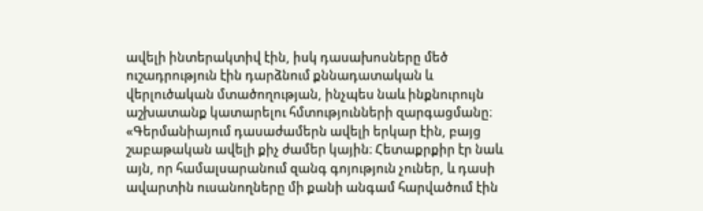ավելի ինտերակտիվ էին, իսկ դասախոսները մեծ ուշադրություն էին դարձնում քննադատական և վերլուծական մտածողության, ինչպես նաև ինքնուրույն աշխատանք կատարելու հմտությունների զարգացմանը։
«Գերմանիայում դասաժամերն ավելի երկար էին, բայց շաբաթական ավելի քիչ ժամեր կային։ Հետաքրքիր էր նաև այն, որ համալսարանում զանգ գոյություն չուներ, և դասի ավարտին ուսանողները մի քանի անգամ հարվածում էին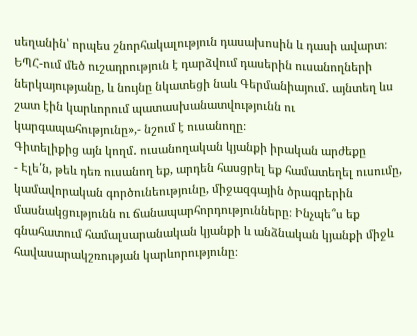սեղանին՝ որպես շնորհակալություն դասախոսին և դասի ավարտ։ ԵՊՀ-ում մեծ ուշադրություն է դարձվում դասերին ուսանողների ներկայությանը, և նույնը նկատեցի նաև Գերմանիայում․ այնտեղ ևս շատ էին կարևորում պատասխանատվությունն ու կարգապահությունը»,- նշում է ուսանողը։
Գիտելիքից այն կողմ․ ուսանողական կյանքի իրական արժեքը
- Էլե՛ն, թեև դեռ ուսանող եք, արդեն հասցրել եք համատեղել ուսումը, կամավորական գործունեությունը, միջազգային ծրագրերին մասնակցությունն ու ճանապարհորդությունները։ Ինչպե՞ս եք գնահատում համալսարանական կյանքի և անձնական կյանքի միջև հավասարակշռության կարևորությունը։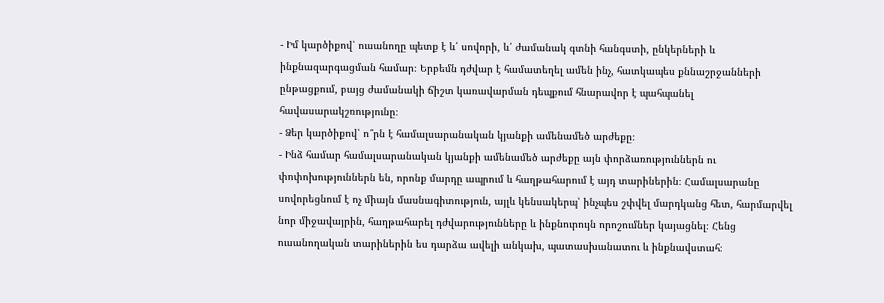- Իմ կարծիքով՝ ուսանողը պետք է և՛ սովորի, և՛ ժամանակ գտնի հանգստի, ընկերների և ինքնազարգացման համար։ Երբեմն դժվար է համատեղել ամեն ինչ, հատկապես քննաշրջանների ընթացքում, բայց ժամանակի ճիշտ կառավարման դեպքում հնարավոր է պահպանել հավասարակշռությունը։
- Ձեր կարծիքով՝ ո՞րն է համալսարանական կյանքի ամենամեծ արժեքը։
- Ինձ համար համալսարանական կյանքի ամենամեծ արժեքը այն փորձառություններն ու փոփոխություններն են, որոնք մարդը ապրում և հաղթահարում է այդ տարիներին։ Համալսարանը սովորեցնում է ոչ միայն մասնագիտություն, այլև կենսակերպ՝ ինչպես շփվել մարդկանց հետ, հարմարվել նոր միջավայրին, հաղթահարել դժվարությունները և ինքնուրույն որոշումներ կայացնել։ Հենց ուսանողական տարիներին ես դարձա ավելի անկախ, պատասխանատու և ինքնավստահ։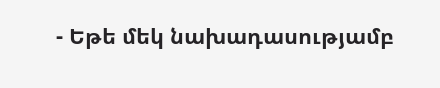- Եթե մեկ նախադասությամբ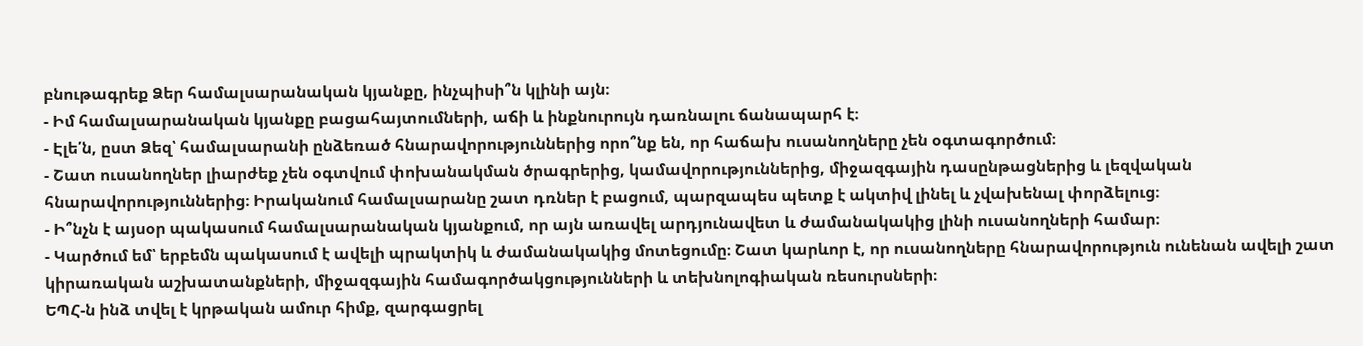բնութագրեք Ձեր համալսարանական կյանքը, ինչպիսի՞ն կլինի այն։
- Իմ համալսարանական կյանքը բացահայտումների, աճի և ինքնուրույն դառնալու ճանապարհ է։
- Էլե՛ն, ըստ Ձեզ՝ համալսարանի ընձեռած հնարավորություններից որո՞նք են, որ հաճախ ուսանողները չեն օգտագործում։
- Շատ ուսանողներ լիարժեք չեն օգտվում փոխանակման ծրագրերից, կամավորություններից, միջազգային դասընթացներից և լեզվական հնարավորություններից։ Իրականում համալսարանը շատ դռներ է բացում, պարզապես պետք է ակտիվ լինել և չվախենալ փորձելուց։
- Ի՞նչն է այսօր պակասում համալսարանական կյանքում, որ այն առավել արդյունավետ և ժամանակակից լինի ուսանողների համար։
- Կարծում եմ՝ երբեմն պակասում է ավելի պրակտիկ և ժամանակակից մոտեցումը։ Շատ կարևոր է, որ ուսանողները հնարավորություն ունենան ավելի շատ կիրառական աշխատանքների, միջազգային համագործակցությունների և տեխնոլոգիական ռեսուրսների։
ԵՊՀ-ն ինձ տվել է կրթական ամուր հիմք, զարգացրել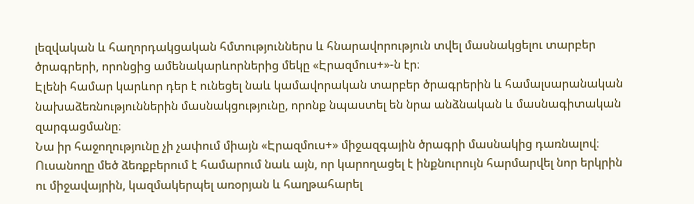լեզվական և հաղորդակցական հմտություններս և հնարավորություն տվել մասնակցելու տարբեր ծրագրերի, որոնցից ամենակարևորներից մեկը «Էրազմուս+»-ն էր։
Էլենի համար կարևոր դեր է ունեցել նաև կամավորական տարբեր ծրագրերին և համալսարանական նախաձեռնություններին մասնակցությունը, որոնք նպաստել են նրա անձնական և մասնագիտական զարգացմանը։
Նա իր հաջողությունը չի չափում միայն «Էրազմուս+» միջազգային ծրագրի մասնակից դառնալով։ Ուսանողը մեծ ձեռքբերում է համարում նաև այն, որ կարողացել է ինքնուրույն հարմարվել նոր երկրին ու միջավայրին, կազմակերպել առօրյան և հաղթահարել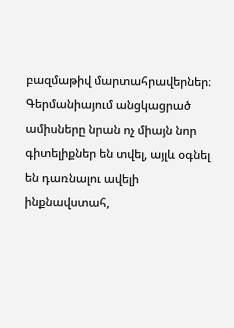բազմաթիվ մարտահրավերներ։ Գերմանիայում անցկացրած ամիսները նրան ոչ միայն նոր գիտելիքներ են տվել, այլև օգնել են դառնալու ավելի ինքնավստահ,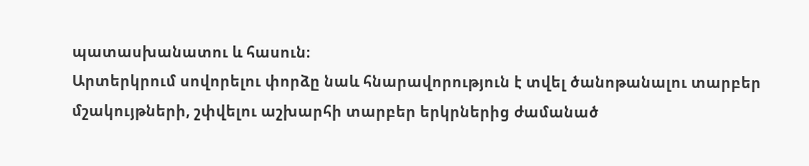պատասխանատու և հասուն։
Արտերկրում սովորելու փորձը նաև հնարավորություն է տվել ծանոթանալու տարբեր մշակույթների, շփվելու աշխարհի տարբեր երկրներից ժամանած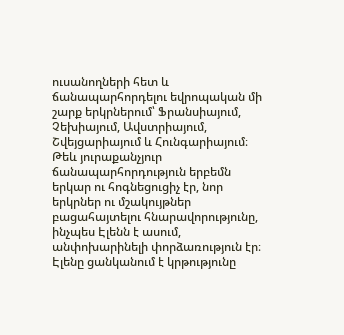ուսանողների հետ և ճանապարհորդելու եվրոպական մի շարք երկրներում՝ Ֆրանսիայում, Չեխիայում, Ավստրիայում, Շվեյցարիայում և Հունգարիայում։ Թեև յուրաքանչյուր ճանապարհորդություն երբեմն երկար ու հոգնեցուցիչ էր, նոր երկրներ ու մշակույթներ բացահայտելու հնարավորությունը, ինչպես Էլենն է ասում, անփոխարինելի փորձառություն էր։
Էլենը ցանկանում է կրթությունը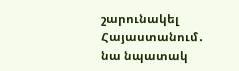շարունակել Հայաստանում․ նա նպատակ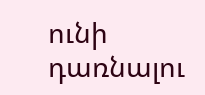ունի դառնալու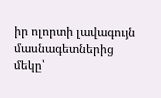իր ոլորտի լավագույն մասնագետներից մեկը՝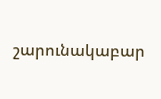շարունակաբար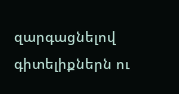զարգացնելով գիտելիքներն ու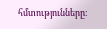հմտությունները։